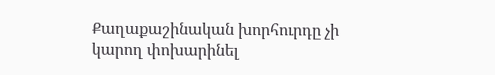Քաղաքաշինական խորհուրդը չի կարող փոխարինել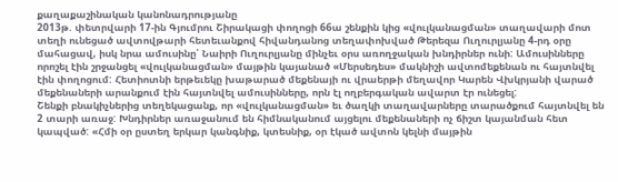քաղաքաշինական կանոնադրությանը
2013թ. փետրվարի 17-ին Գյումրու Շիրակացի փողոցի 66ա շենքին կից «վուլկանացման» տաղավարի մոտ տեղի ունեցած ավտովթարի հետեւանքով հիվանդանոց տեղափոխված Թերեզա Ուղուրլյանը 4-րդ օրը մահացավ, իսկ նրա ամուսինը՝ Նաիրի Ուղուրլյանը մինչեւ օրս առողջական խնդիրներ ունի: Ամուսինները որոշել էին շրջանցել «վուլկանացման» մայթին կայանած «Մերսեդես» մակնիշի ավտոմեքենան ու հայտնվել էին փողոցում: Հետիոտնի երթեւեկը խաթարած մեքենայի ու վրաերթի մեղավոր Կարեն Վխկրյանի վարած մեքենաների արանքում էին հայտնվել ամուսինները, որն էլ ողբերգական ավարտ էր ունեցել:
Շենքի բնակիչներից տեղեկացանք, որ «վուլկանացման» եւ ծաղկի տաղավարները տարածքում հայտնվել են 2 տարի առաջ: Խնդիրներ առաջանում են հիմնականում այցելու մեքենաների ոչ ճիշտ կայանման հետ կապված: «Հմի օր ըստեղ երկար կանգնիք, կտեսնիք, օր էկած ավտոն կելնի մայթին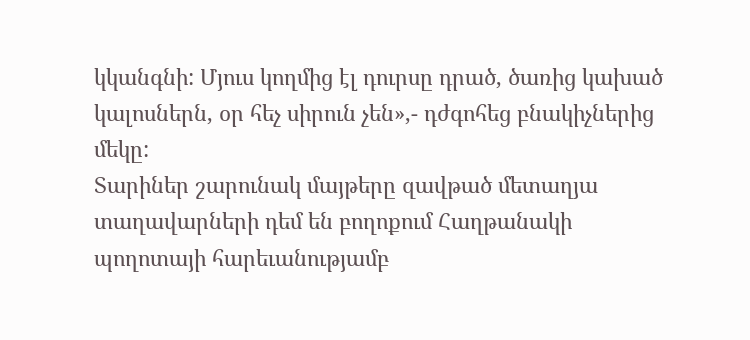կկանգնի: Մյուս կողմից էլ դուրսը դրած, ծառից կախած կալոսներն, օր հեչ սիրուն չեն»,- դժգոհեց բնակիչներից մեկը:
Տարիներ շարունակ մայթերը զավթած մետաղյա տաղավարների դեմ են բողոքում Հաղթանակի պողոտայի հարեւանությամբ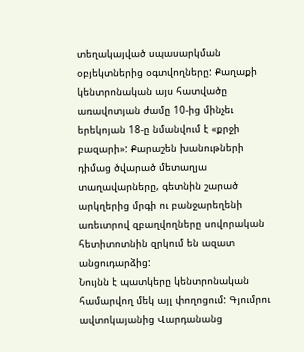տեղակայված սպասարկման օբյեկտներից օգտվողները: Քաղաքի կենտրոնական այս հատվածը առավոտյան ժամը 10-ից մինչեւ երեկոյան 18-ը նմանվում է «քրջի բազարի»: Քարաշեն խանութների դիմաց ծվարած մետաղյա տաղավարները, գետնին շարած արկղերից մրգի ու բանջարեղենի առեւտրով զբաղվողները սովորական հետիտոտնին զրկում են ազատ անցուդարձից:
Նույնն է պատկերը կենտրոնական համարվող մեկ այլ փողոցում: Գյումրու ավտոկայանից Վարդանանց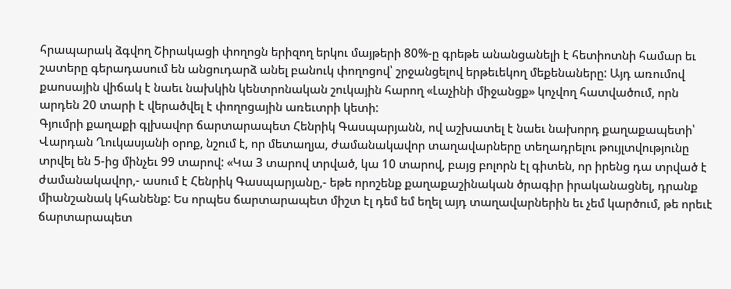հրապարակ ձգվող Շիրակացի փողոցն երիզող երկու մայթերի 80%-ը գրեթե անանցանելի է հետիոտնի համար եւ շատերը գերադասում են անցուդարձ անել բանուկ փողոցով՝ շրջանցելով երթեւեկող մեքենաները: Այդ առումով քաոսային վիճակ է նաեւ նախկին կենտրոնական շուկային հարող «Լաչինի միջանցք» կոչվող հատվածում, որն արդեն 20 տարի է վերածվել է փողոցային առեւտրի կետի:
Գյումրի քաղաքի գլխավոր ճարտարապետ Հենրիկ Գասպարյանն, ով աշխատել է նաեւ նախորդ քաղաքապետի՝ Վարդան Ղուկասյանի օրոք, նշում է, որ մետաղյա, ժամանակավոր տաղավարները տեղադրելու թույլտվությունը տրվել են 5-ից մինչեւ 99 տարով: «Կա 3 տարով տրված, կա 10 տարով, բայց բոլորն էլ գիտեն, որ իրենց դա տրված է ժամանակավոր,- ասում է Հենրիկ Գասպարյանը,- եթե որոշենք քաղաքաշինական ծրագիր իրականացնել, դրանք միանշանակ կհանենք: Ես որպես ճարտարապետ միշտ էլ դեմ եմ եղել այդ տաղավարներին եւ չեմ կարծում, թե որեւէ ճարտարապետ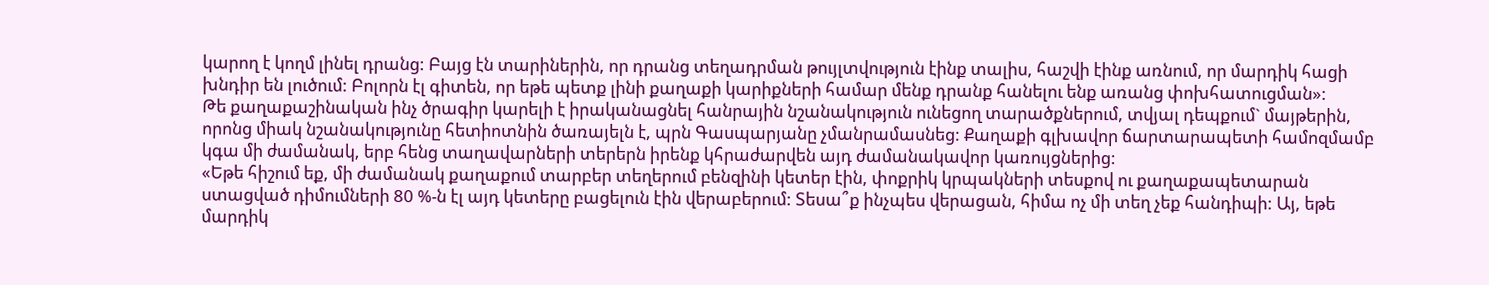կարող է կողմ լինել դրանց: Բայց էն տարիներին, որ դրանց տեղադրման թույլտվություն էինք տալիս, հաշվի էինք առնում, որ մարդիկ հացի խնդիր են լուծում: Բոլորն էլ գիտեն, որ եթե պետք լինի քաղաքի կարիքների համար մենք դրանք հանելու ենք առանց փոխհատուցման»:
Թե քաղաքաշինական ինչ ծրագիր կարելի է իրականացնել հանրային նշանակություն ունեցող տարածքներում, տվյալ դեպքում` մայթերին, որոնց միակ նշանակությունը հետիոտնին ծառայելն է, պրն Գասպարյանը չմանրամասնեց: Քաղաքի գլխավոր ճարտարապետի համոզմամբ կգա մի ժամանակ, երբ հենց տաղավարների տերերն իրենք կհրաժարվեն այդ ժամանակավոր կառույցներից:
«Եթե հիշում եք, մի ժամանակ քաղաքում տարբեր տեղերում բենզինի կետեր էին, փոքրիկ կրպակների տեսքով ու քաղաքապետարան ստացված դիմումների 80 %-ն էլ այդ կետերը բացելուն էին վերաբերում: Տեսա՞ք ինչպես վերացան, հիմա ոչ մի տեղ չեք հանդիպի: Այ, եթե մարդիկ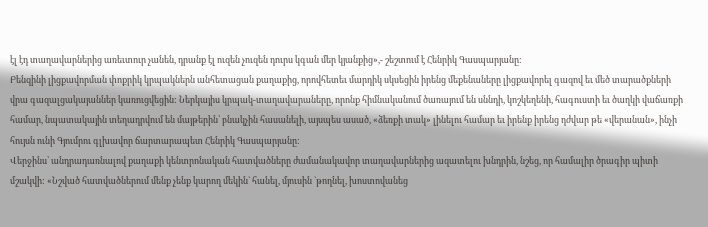էլ էդ տաղավարներից առեւտուր չանեն, դրանք էլ ուզեն չուզեն դուրս կգան մեր կյանքից»,- շեշտում է Հենրիկ Գասպարյանը:
Բենզինի լիցքավորման փոքրիկ կրպակներն անհետացան քաղաքից, որովհետեւ մարդիկ սկսեցին իրենց մեքենաները լիցքավորել գազով եւ մեծ տարածքների վրա գազալցակայաններ կառուցվեցին: Ներկայիս կրպակ-տաղավարաները, որոնք հիմնականում ծառայում են սննդի, կոշկեղենի, հագուստի եւ ծաղկի վաճառքի համար, նպատակային տեղադրվում են մայթերին՝ բնակչին հասանելի, այսպես ասած, «ձեռքի տակ» լինելու համար եւ իրենք իրենց դժվար թե «վերանան», ինչի հույսն ունի Գյումրու գլխավոր ճարտարապետ Հենրիկ Գասպարյանը:
Վերջինս՝ անդրադառնալով քաղաքի կենտրոնական հատվածները ժամանակավոր տաղավարներից ազատելու խնդրին, նշեց, որ համալիր ծրագիր պիտի մշակվի: «Նշված հատվածներում մենք չենք կարող մեկին` հանել, մյուսին `թողնել, խոստովանեց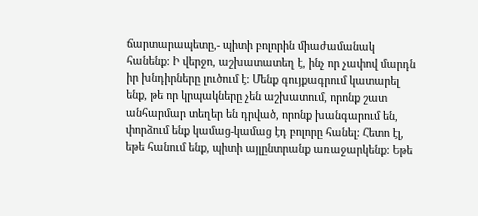ճարտարապետը,- պիտի բոլորին միաժամանակ հանենք: Ի վերջո, աշխատատեղ է, ինչ որ չափով մարդն իր խնդիրները լուծում է: Մենք գույքագրում կատարել ենք, թե որ կրպակները չեն աշխատում, որոնք շատ անհարմար տեղեր են դրված, որոնք խանգարում են, փորձում ենք կամաց-կամաց էդ բոլորը հանել: Հետո էլ, եթե հանում ենք, պիտի այլընտրանք առաջարկենք: Եթե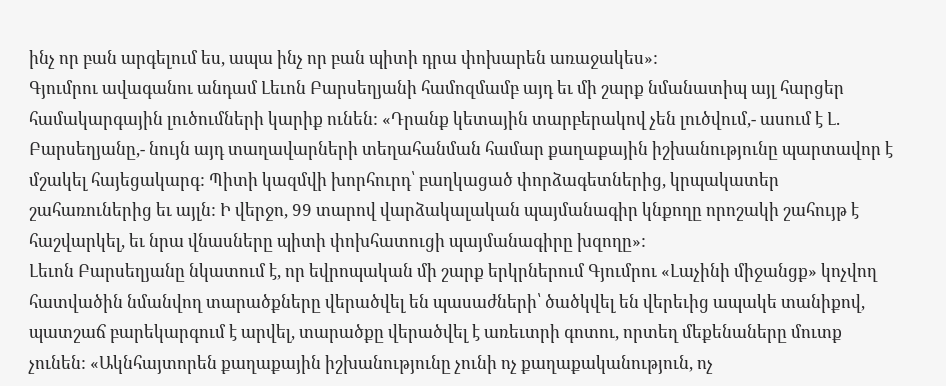ինչ որ բան արգելում ես, ապա ինչ որ բան պիտի դրա փոխարեն առաջակես»:
Գյումրու ավագանու անդամ Լեւոն Բարսեղյանի համոզմամբ այդ եւ մի շարք նմանատիպ այլ հարցեր համակարգային լուծումների կարիք ունեն: «Դրանք կետային տարբերակով չեն լուծվում,- ասում է Լ. Բարսեղյանը,- նույն այդ տաղավարների տեղահանման համար քաղաքային իշխանությունը պարտավոր է մշակել հայեցակարգ: Պիտի կազմվի խորհուրդ՝ բաղկացած փորձագետներից, կրպակատեր շահառուներից եւ այլն: Ի վերջո, 99 տարով վարձակալական պայմանագիր կնքողը որոշակի շահույթ է հաշվարկել, եւ նրա վնասները պիտի փոխհատուցի պայմանագիրը խզողը»:
Լեւոն Բարսեղյանը նկատում է, որ եվրոպական մի շարք երկրներում Գյումրու «Լաչինի միջանցք» կոչվող հատվածին նմանվող տարածքները վերածվել են պասաժների՝ ծածկվել են վերեւից ապակե տանիքով, պատշաճ բարեկարգում է արվել, տարածքը վերածվել է առեւտրի գոտու, որտեղ մեքենաները մուտք չունեն: «Ակնհայտորեն քաղաքային իշխանությունը չունի ոչ քաղաքականություն, ոչ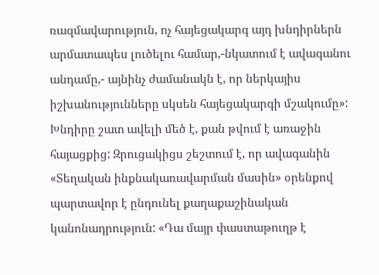ռազմավարություն, ոչ հայեցակարգ այդ խնդիրներն արմատապես լուծելու համար,-նկատում է ավագանու անդամը,- այնինչ ժամանակն է, որ ներկայիս իշխանությունները սկսեն հայեցակարգի մշակումը»:
Խնդիրը շատ ավելի մեծ է, քան թվում է առաջին հայացքից: Զրուցակիցս շեշտում է, որ ավագանին «Տեղական ինքնակառավարման մասին» օրենքով պարտավոր է ընդունել քաղաքաշինական կանոնադրություն: «Դա մայր փաստաթուղթ է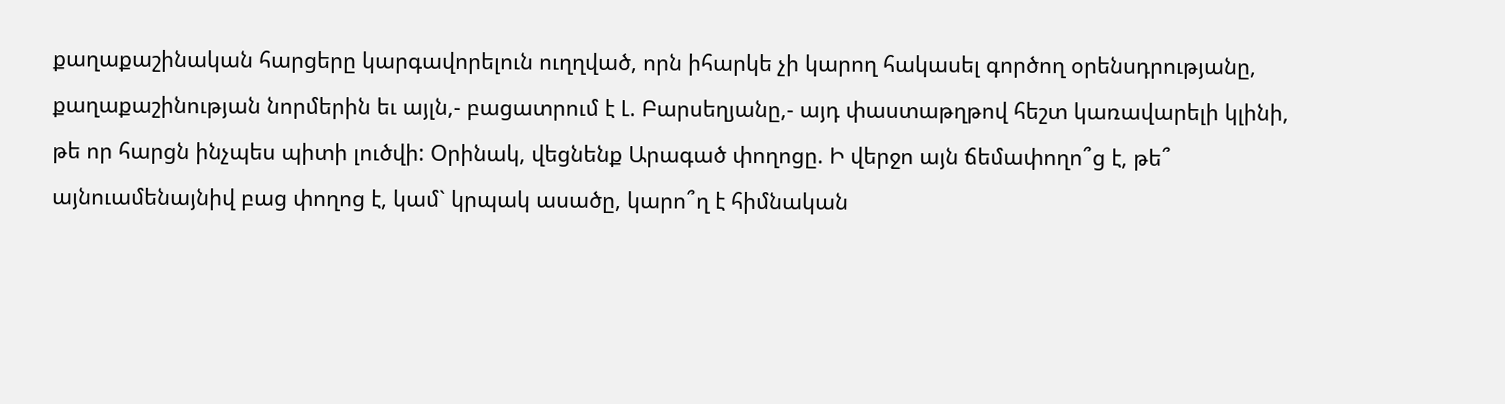քաղաքաշինական հարցերը կարգավորելուն ուղղված, որն իհարկե չի կարող հակասել գործող օրենսդրությանը, քաղաքաշինության նորմերին եւ այլն,- բացատրում է Լ. Բարսեղյանը,- այդ փաստաթղթով հեշտ կառավարելի կլինի, թե որ հարցն ինչպես պիտի լուծվի: Օրինակ, վեցնենք Արագած փողոցը. Ի վերջո այն ճեմափողո՞ց է, թե՞ այնուամենայնիվ բաց փողոց է, կամ` կրպակ ասածը, կարո՞ղ է հիմնական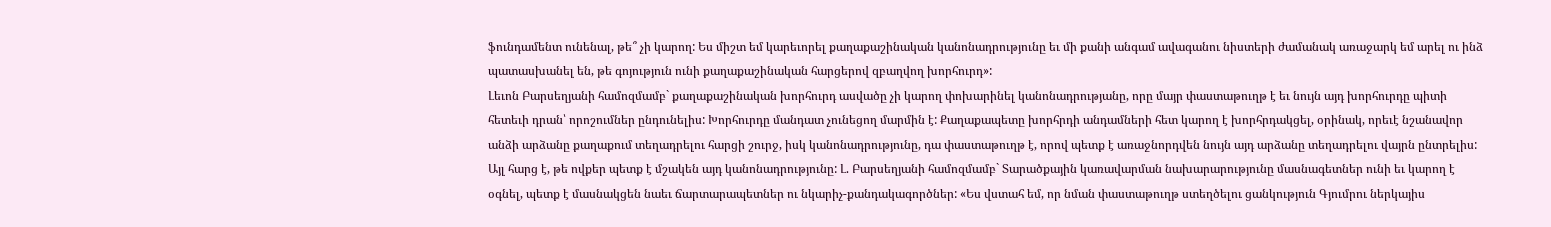ֆունդամենտ ունենալ, թե՞ չի կարող: Ես միշտ եմ կարեւորել քաղաքաշինական կանոնադրությունը եւ մի քանի անգամ ավագանու նիստերի ժամանակ առաջարկ եմ արել ու ինձ պատասխանել են, թե գոյություն ունի քաղաքաշինական հարցերով զբաղվող խորհուրդ»:
Լեւոն Բարսեղյանի համոզմամբ` քաղաքաշինական խորհուրդ ասվածը չի կարող փոխարինել կանոնադրությանը, որը մայր փաստաթուղթ է եւ նույն այդ խորհուրդը պիտի հետեւի դրան՝ որոշումներ ընդունելիս: Խորհուրդը մանդատ չունեցող մարմին է: Քաղաքապետը խորհրդի անդամների հետ կարող է խորհրդակցել, օրինակ, որեւէ նշանավոր անձի արձանը քաղաքում տեղադրելու հարցի շուրջ, իսկ կանոնադրությունը, դա փաստաթուղթ է, որով պետք է առաջնորդվեն նույն այդ արձանը տեղադրելու վայրն ընտրելիս:
Այլ հարց է, թե ովքեր պետք է մշակեն այդ կանոնադրությունը: Լ. Բարսեղյանի համոզմամբ` Տարածքային կառավարման նախարարությունը մասնագետներ ունի եւ կարող է օգնել, պետք է մասնակցեն նաեւ ճարտարապետներ ու նկարիչ-քանդակագործներ: «Ես վստահ եմ, որ նման փաստաթուղթ ստեղծելու ցանկություն Գյումրու ներկայիս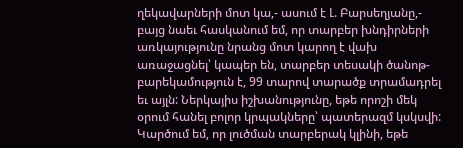ղեկավարների մոտ կա,- ասում է Լ. Բարսեղյանը,- բայց նաեւ հասկանում եմ, որ տարբեր խնդիրների առկայությունը նրանց մոտ կարող է վախ առաջացնել՝ կապեր են, տարբեր տեսակի ծանոթ-բարեկամություն է, 99 տարով տարածք տրամադրել եւ այլն: Ներկայիս իշխանությունը, եթե որոշի մեկ օրում հանել բոլոր կրպակները՝ պատերազմ կսկսվի: Կարծում եմ, որ լուծման տարբերակ կլինի, եթե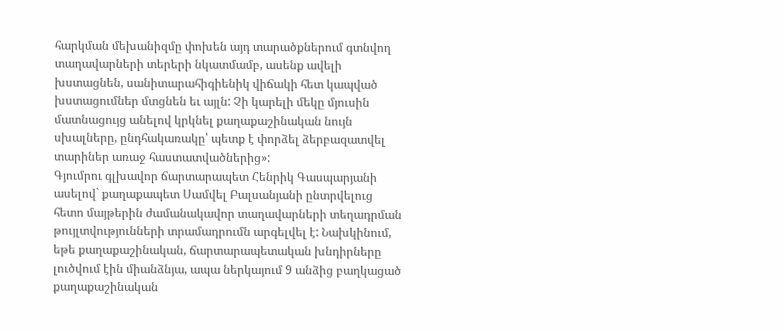հարկման մեխանիզմը փոխեն այդ տարածքներում գտնվող տաղավարների տերերի նկատմամբ, ասենք ավելի խստացնեն, սանիտարահիգիենիկ վիճակի հետ կապված խստացումներ մտցնեն եւ այլն: Չի կարելի մեկը մյուսին մատնացույց անելով կրկնել քաղաքաշինական նույն սխալները, ընդհակառակը՝ պետք է փորձել ձերբազատվել տարիներ առաջ հաստատվածներից»:
Գյումրու գլխավոր ճարտարապետ Հենրիկ Գասպարյանի ասելով` քաղաքապետ Սամվել Բալսանյանի ընտրվելուց հետո մայթերին ժամանակավոր տաղավարների տեղադրման թույլտվությունների տրամադրումն արգելվել է: Նախկինում, եթե քաղաքաշինական, ճարտարապետական խնդիրները լուծվում էին միանձնյա, ապա ներկայում 9 անձից բաղկացած քաղաքաշինական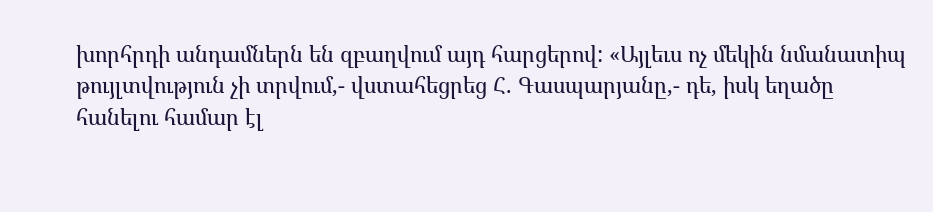խորհրդի անդամներն են զբաղվում այդ հարցերով: «Այլեւս ոչ մեկին նմանատիպ թույլտվություն չի տրվում,- վստահեցրեց Հ. Գասպարյանը,- դե, իսկ եղածը հանելու համար էլ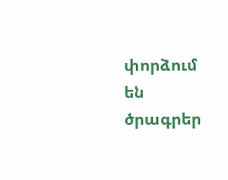փորձում են ծրագրեր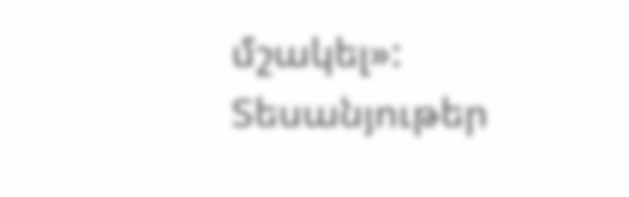մշակել»:
Տեսանյութեր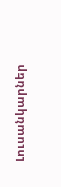Լուսանկարներ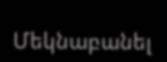Մեկնաբանել